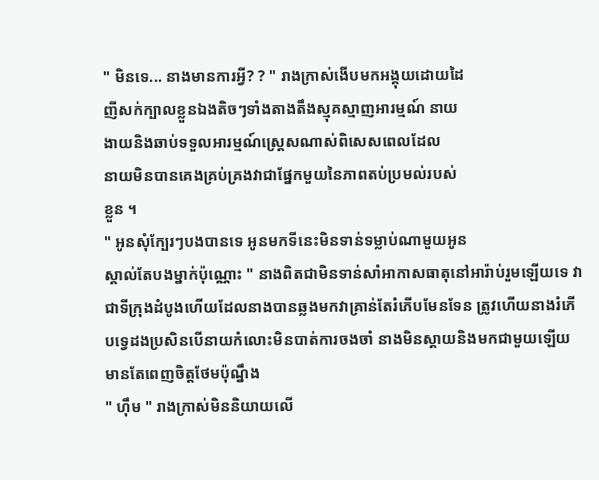" មិនទេ... នាងមានការអ្វី? ? " រាងក្រាស់ងេីបមកអង្គុយដោយដៃ
ញីសក់ក្បាលខ្លួនឯងតិចៗទាំងតាងតឹងស្មុគស្មាញអារម្មណ៍ នាយ
ងាយនិងឆាប់ទទួលអារម្មណ៍ស្រ្ដេសណាស់ពិសេសពេលដែល
នាយមិនបានគេងគ្រប់គ្រងវាជាផ្នែកមួយនៃភាពតប់ប្រមល់របស់
ខ្លួន ។
" អូនសុំក្បែរៗបងបានទេ អូនមកទីនេះមិនទាន់ទម្លាប់ណាមួយអូន
ស្គាល់តែបងម្នាក់ប៉ុណ្ណោះ " នាងពិតជាមិនទាន់សាំអាកាសធាតុនៅអារ៉ាប់រួមឡេីយទេ វាជាទីក្រុងដំបូងហេីយដែលនាងបានឆ្លងមកវាគ្រាន់តែរំភេីបមែនទែន ត្រូវហេីយនាងរំភេីបទ្វេដងប្រសិនបេីនាយកំលោះមិនបាត់ការចងចាំ នាងមិនស្ដាយនិងមកជាមួយឡេីយមានតែពេញចិត្ដថែមប៉ុណ្នឹង
" ហុឹម " រាងក្រាស់មិននិយាយលេី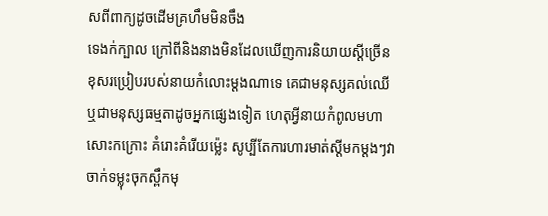សពីពាក្យដូចដេីមគ្រហឹមមិនចឹង
ទេងក់ក្បាល ក្រៅពីនិងនាងមិនដែលឃេីញការនិយាយស្ដីច្រេីន
ខុសរប្រៀបរបស់នាយកំលោះម្ដងណាទេ គេជាមនុស្សគល់ឈេី
ឬជាមនុស្សធម្មតាដូចអ្នកផ្សេងទៀត ហេតុអ្វីនាយកំពូលមហា
សោះកក្រោះ គំរោះគំរើយម្ល៉េះ សូប្បីតែការហារមាត់ស្ដីមកម្ដងៗវា
ចាក់ទម្លុះចុកស្ពឹកមុ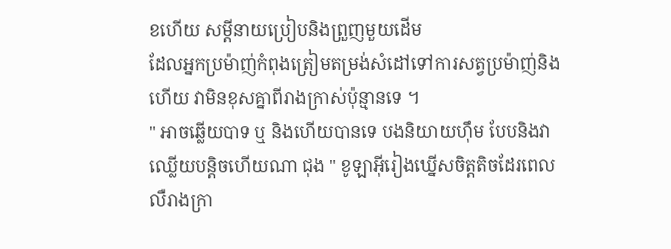ខហេីយ សម្ដីនាយប្រៀបនិងព្រួញមួយដេីម
ដែលអ្នកប្រម៉ាញ់កំពុងត្រៀមតម្រង់សំដៅទៅការសត្វប្រម៉ាញ់និង
ហេីយ វាមិនខុសគ្នាពីរាងក្រាស់ប៉ុន្មានទេ ។
" អាចឆ្លេីយបាទ ឬ និងហេីយបានទេ បងនិយាយហុឹម បែបនិងវា
ឈ្លេីយបន្ដិចហេីយណា ជុង " ខូឡាអុីរៀងឃ្នេីសចិត្ដតិចដែរពេល
លឺរាងក្រា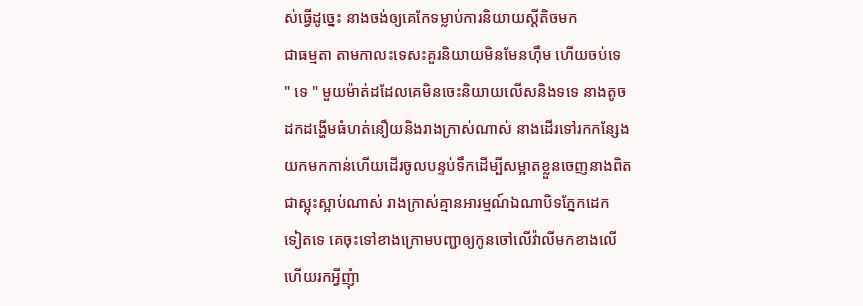ស់ធ្វេីដូច្នេះ នាងចង់ឲ្យគេកែទម្លាប់ការនិយាយស្ដីតិចមក
ជាធម្មតា តាមកាលះទេសះគួរនិយាយមិនមែនហុឹម ហេីយចប់ទេ
" ទេ " មួយម៉ាត់ដដែលគេមិនចេះនិយាយលេីសនិងទទេ នាងតូច
ដកដង្ហេីមធំហត់នឿយនិងរាងក្រាស់ណាស់ នាងដេីរទៅរកកន្សែង
យកមកកាន់ហេីយដេីរចូលបន្ទប់ទឹកដេីម្បីសម្អាតខ្លួនចេញនាងពិត
ជាស្អុះស្អាប់ណាស់ រាងក្រាស់គ្មានអារម្មណ៍ឯណាបិទភ្នែកដេក
ទៀតទេ គេចុះទៅខាងក្រោមបញ្ជាឲ្យកូនចៅលេីវ៉ាលីមកខាងលេី
ហេីយរកអ្វីញុំា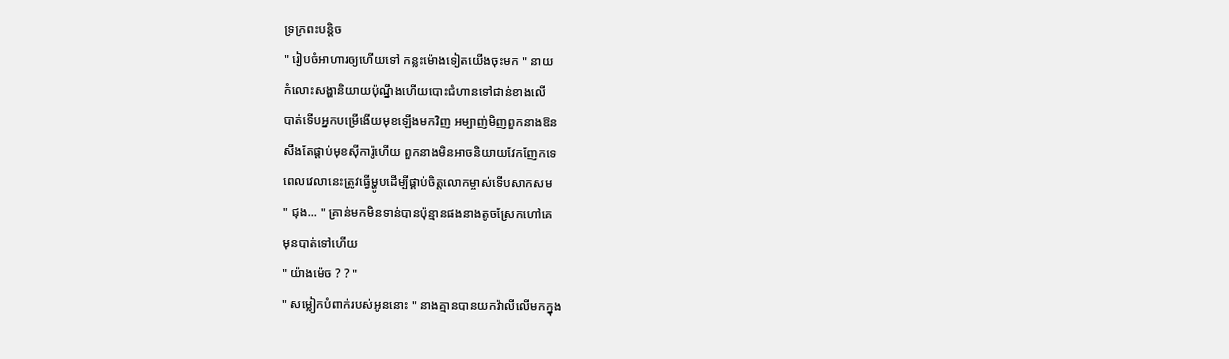ទ្រក្រពះបន្ដិច
" រៀបចំអាហារឲ្យហេីយទៅ កន្លះម៉ោងទៀតយេីងចុះមក " នាយ
កំលោះសង្ហានិយាយប៉ុណ្នឹងហេីយបោះជំហានទៅជាន់ខាងលេី
បាត់ទេីបអ្នកបម្រេីងេីយមុខឡេីងមកវិញ អម្បាញ់មិញពួកនាងឱន
សឹងតែផ្ដាប់មុខសុីការ៉ូហេីយ ពួកនាងមិនអាចនិយាយវែកញែកទេ
ពេលវេលានេះត្រូវធ្វេីម្ហូបដេីម្បីផ្គាប់ចិត្តលោកម្ចាស់ទេីបសាកសម
" ជុង... " គ្រាន់មកមិនទាន់បានប៉ុន្មានផងនាងតូចស្រែកហៅគេ
មុនបាត់ទៅហេីយ
" យ៉ាងម៉េច ? ? "
" សម្លៀកបំពាក់របស់អូននោះ " នាងគ្មានបានយកវ៉ាលីលេីមកក្នុង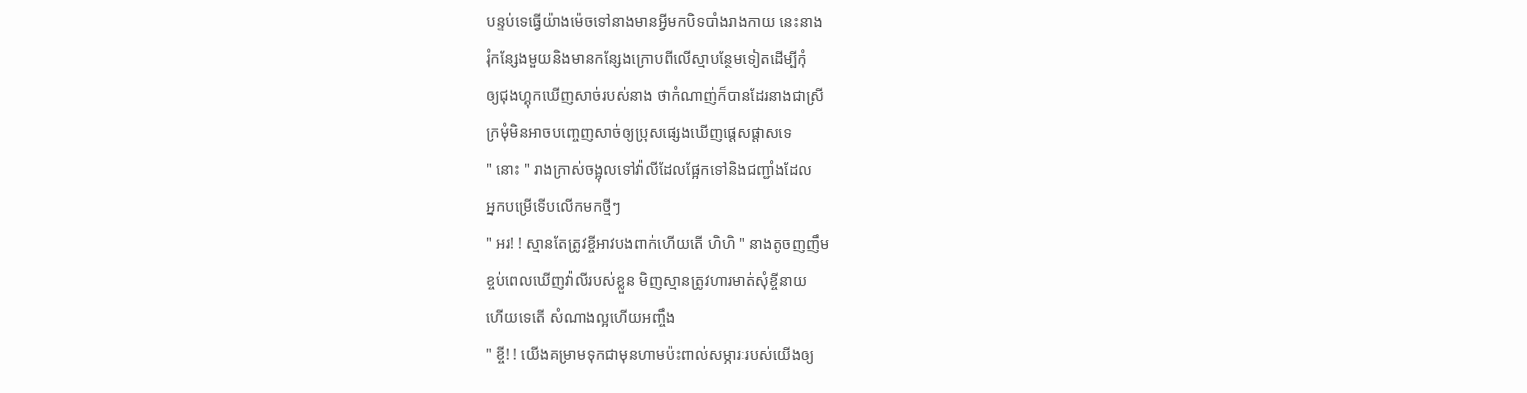បន្ទប់ទេធ្វេីយ៉ាងម៉េចទៅនាងមានអ្វីមកបិទបាំងរាងកាយ នេះនាង
រុំកន្សែងមួយនិងមានកន្សែងក្រោបពីលេីស្មាបន្ថែមទៀតដេីម្បីកុំ
ឲ្យជុងហ្គុកឃេីញសាច់របស់នាង ថាកំណាញ់ក៏បានដែរនាងជាស្រី
ក្រមុំមិនអាចបញ្ចេញសាច់ឲ្យប្រុសផ្សេងឃេីញផ្ដេសផ្ដាសទេ
" នោះ " រាងក្រាស់ចង្អុលទៅវ៉ាលីដែលផ្អែកទៅនិងជញ្ជាំងដែល
អ្នកបម្រេីទេីបលេីកមកថ្មីៗ
" អរ! ! ស្មានតែត្រូវខ្ចីអាវបងពាក់ហេីយតេី ហិហិ " នាងតូចញញឹម
ខ្ចប់ពេលឃេីញវ៉ាលីរបស់ខ្លួន មិញស្មានត្រូវហារមាត់សុំខ្ចីនាយ
ហេីយទេតេី សំណាងល្អហេីយអញ្ចឹង
" ខ្ចី! ! យេីងគម្រាមទុកជាមុនហាមប៉ះពាល់សម្ភារៈរបស់យេីងឲ្យ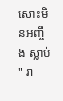សោះមិនអញ្ចឹង ស្លាប់ " រា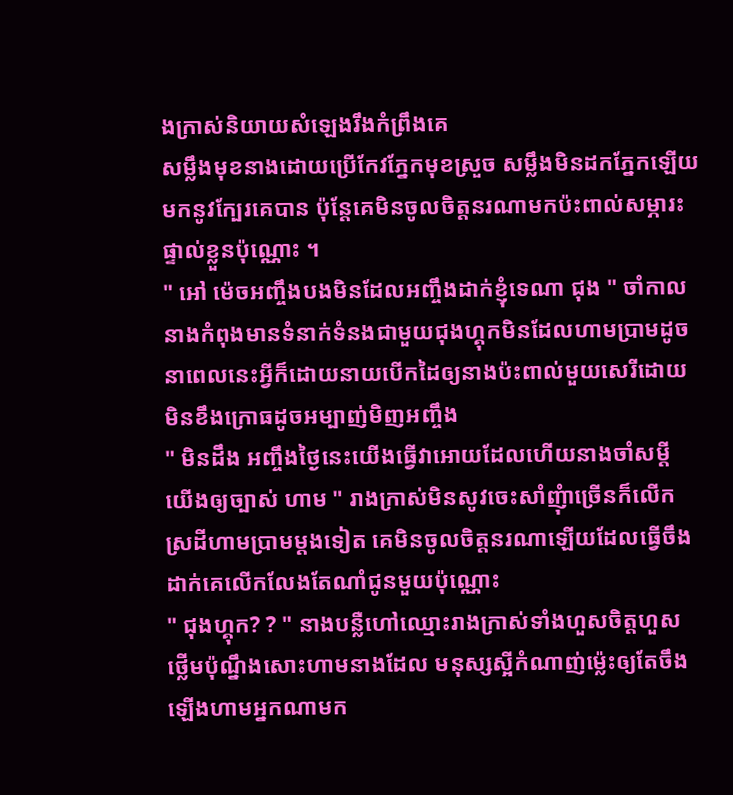ងក្រាស់និយាយសំឡេងរឹងកំព្រឹងគេ
សម្លឹងមុខនាងដោយប្រេីកែវភ្នែកមុខស្រួច សម្លឹងមិនដកភ្នែកឡេីយ
មកនូវក្បែរគេបាន ប៉ុន្ដែគេមិនចូលចិត្ដនរណាមកប៉ះពាល់សម្ភារះ
ផ្ទាល់ខ្លួនប៉ុណ្ណោះ ។
" អៅ ម៉េចអញ្ចឹងបងមិនដែលអញ្ចឹងដាក់ខ្ញុំទេណា ជុង " ចាំកាល
នាងកំពុងមានទំនាក់ទំនងជាមួយជុងហ្គុកមិនដែលហាមប្រាមដូច
នាពេលនេះអ្វីក៏ដោយនាយបេីកដៃឲ្យនាងប៉ះពាល់មួយសេរីដោយ
មិនខឹងក្រោធដូចអម្បាញ់មិញអញ្ចឹង
" មិនដឹង អញ្ចឹងថ្ងៃនេះយេីងធ្វេីវាអោយដែលហេីយនាងចាំសម្ដី
យេីងឲ្យច្បាស់ ហាម " រាងក្រាស់មិនសូវចេះសាំញុំាច្រេីនក៏លេីក
ស្រដីហាមប្រាមម្ដងទៀត គេមិនចូលចិត្ដនរណាឡេីយដែលធ្វេីចឹង
ដាក់គេលេីកលែងតែណាំជូនមួយប៉ុណ្ណោះ
" ជុងហ្គុក? ? " នាងបន្លឺហៅឈ្មោះរាងក្រាស់ទាំងហួសចិត្ដហួស
ថ្លេីមប៉ុណ្នឹងសោះហាមនាងដែល មនុស្សស្អីកំណាញ់ម្ល៉េះឲ្យតែចឹង
ឡេីងហាមអ្នកណាមក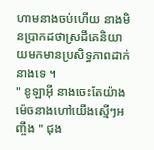ហាមនាងចប់ហេីយ នាងមិនប្រាកដថាស្រដីគេនិយាយមកមានប្រសិទ្ធភាពដាក់នាងទេ ។
" ខូឡាអុី នាងចេះតែយ៉ាងម៉េចនាងហៅយេីងស្មេីៗអញ្ចឹង " ជុង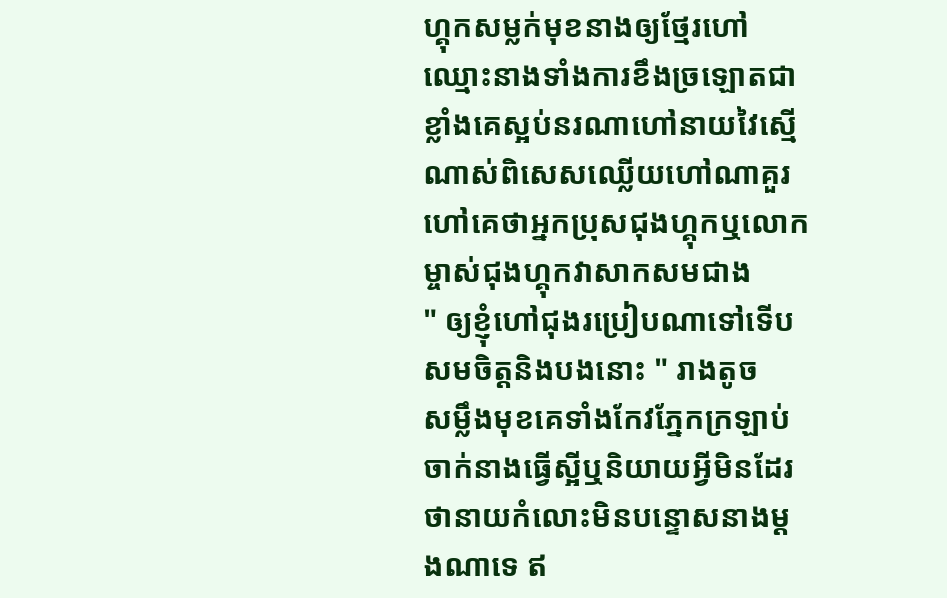ហ្គុកសម្លក់មុខនាងឲ្យថ្មែរហៅឈ្មោះនាងទាំងការខឹងច្រឡោតជាខ្លាំងគេស្អប់នរណាហៅនាយវៃស្មេីណាស់ពិសេសឈ្លេីយហៅណាគួរហៅគេថាអ្នកប្រុសជុងហ្គុកឬលោកម្ចាស់ជុងហ្គុកវាសាកសមជាង
" ឲ្យខ្ញុំហៅជុងរប្រៀបណាទៅទេីបសមចិត្ដនិងបងនោះ " រាងតូច
សម្លឹងមុខគេទាំងកែវភ្នែកក្រឡាប់ចាក់នាងធ្វេីស្អីឬនិយាយអ្វីមិនដែរថានាយកំលោះមិនបន្ទោសនាងម្ដងណាទេ ឥ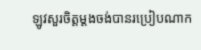ឡូវសួរចិត្ដម្ដងចង់បានរប្រៀបណាក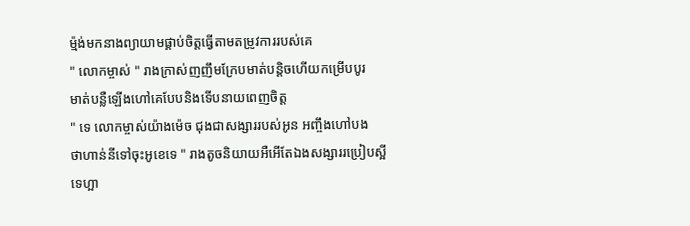ម្ម៉ង់មកនាងព្យាយាមផ្គាប់ចិត្តធ្វេីតាមតម្រូវការរបស់គេ
" លោកម្ចាស់ " រាងក្រាស់ញញឹមក្រែបមាត់បន្ដិចហេីយកម្រេីបបូរ
មាត់បន្លឺឡេីងហៅគេបែបនិងទេីបនាយពេញចិត្ដ
" ទេ លោកម្ចាស់យ៉ាងម៉េច ជុងជាសង្សាររបស់អូន អញ្ចឹងហៅបង
ថាហាន់នីទៅចុះអូខេទេ " រាងតូចនិយាយអឺអេីតែឯងសង្សាររប្រៀបស្អីទេហ្អា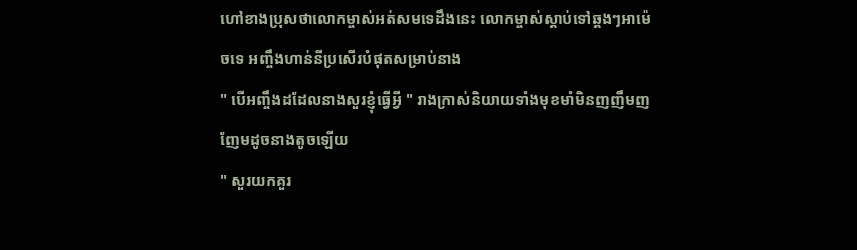ហៅខាងប្រុសថាលោកម្ចាស់អត់សមទេដឹងនេះ លោកម្ចាស់ស្ដាប់ទៅឆ្គងៗអាម៉េចទេ អញ្ចឹងហាន់នីប្រសេីរបំផុតសម្រាប់នាង
" បេីអញ្ចឹងដដែលនាងសួរខ្ញុំធ្វេីអ្វី " រាងក្រាស់និយាយទាំងមុខមាំមិនញញឹមញញែមដូចនាងតូចឡេីយ
" សួរយកគួរ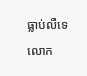ធ្លាប់លឺទេ លោក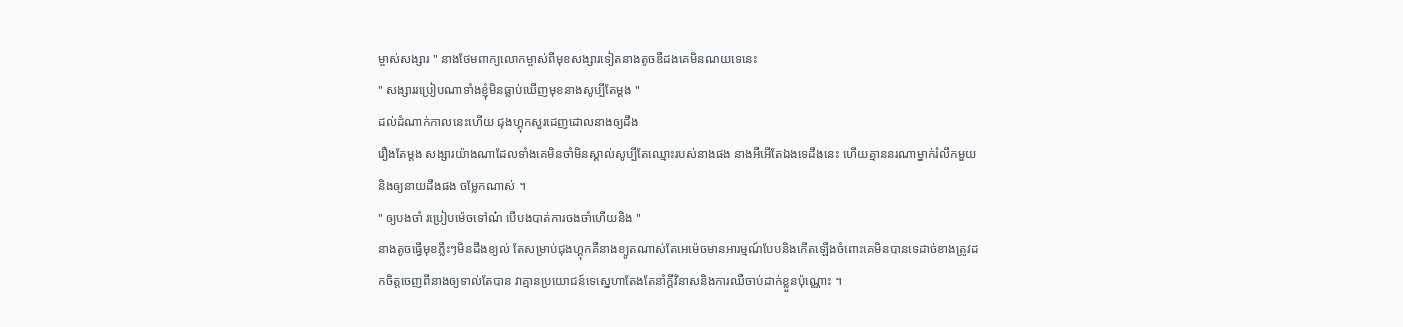ម្ចាស់សង្សារ " នាងថែមពាក្យលោកម្ចាស់ពីមុខសង្សារទៀតនាងតូចឌឺដងគេមិនណយទេនេះ
" សង្សាររប្រៀបណាទាំងខ្ញុំមិនធ្លាប់ឃេីញមុខនាងសូប្បីតែម្ដង "
ដល់ដំណាក់កាលនេះហេីយ ជុងហ្គុកសួរដេញដោលនាងឲ្យដឹង
រឿងតែម្ដង សង្សារយ៉ាងណាដែលទាំងគេមិនចាំមិនស្គាល់សូប្បីតែឈ្មោះរបស់នាងផង នាងអឺអេីតែឯងទេដឹងនេះ ហេីយគ្មាននរណាម្នាក់រំលឹកមួយនិងឲ្យនាយដឹងផង ចម្លែកណាស់ ។
" ឲ្យបងចាំ រប្រៀបម៉េចទៅណ៎ បេីបងបាត់ការចងចាំហេីយនិង "
នាងតូចធ្វេីមុខភ្លឹះៗមិនដឹងខ្យល់ តែសម្រាប់ជុងហ្គុកគឺនាងខ្យូតណាស់តែអេម៉េចមានអារម្មណ៍បែបនិងកេីតឡេីងចំពោះគេមិនបានទេដាច់ខាងត្រូវដកចិត្ដចេញពីនាងឲ្យទាល់តែបាន វាគ្មានប្រយោជន៍ទេស្នេហាតែងតែនាំក្ដីវិនាសនិងការឈឺចាប់ដាក់ខ្លួនប៉ុណ្ណោះ ។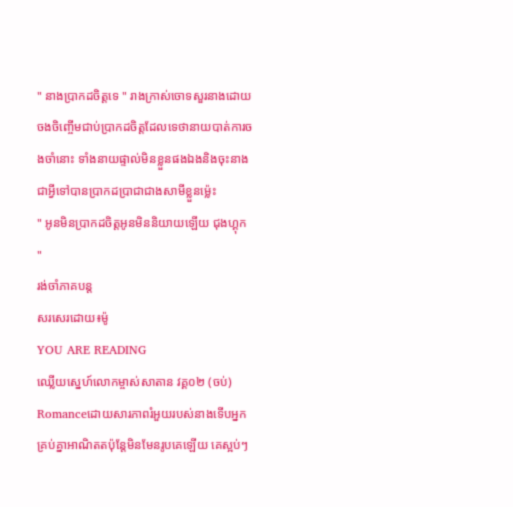" នាងប្រាកដចិត្ដទេ " រាងក្រាស់ចោទសួរនាងដោយចងចិញ្ចេីមជាប់ប្រាកដចិត្ដដែលទេថានាយបាត់ការចងចាំនោះ ទាំងនាយផ្ទាល់មិនខ្លួនផងឯងនិងចុះនាងជាអ្វីទៅបានប្រាកដប្រាជាជាងសាមីខ្លួនម្ល៉េះ
" អូនមិនប្រាកដចិត្ដអូនមិននិយាយឡេីយ ជុងហ្គុក "
រង់ចាំភាគបន្ដ
សរសេរដោយ៖ម៉ូ
YOU ARE READING
ឈ្លេីយស្នេហ៍លោកម្ចាស់សាតាន វគ្គ០២ (ចប់)
Romanceដោយសារភាពរំអួយរបស់នាងទេីបអ្នកគ្រប់គ្នាអាណិតតប៉ុន្ដែមិនមែនរូបគេឡេីយ គេស្អប់ៗ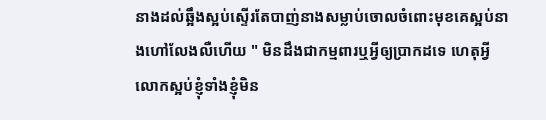នាងដល់ឆ្អឹងស្អប់ស្ទេីរតែបាញ់នាងសម្លាប់ចោលចំពោះមុខគេស្អប់នាងហៅលែងលឺហេីយ " មិនដឹងជាកម្មពារឬអ្វីឲ្យប្រាកដទេ ហេតុអ្វីលោកស្អប់ខ្ញុំទាំងខ្ញុំមិន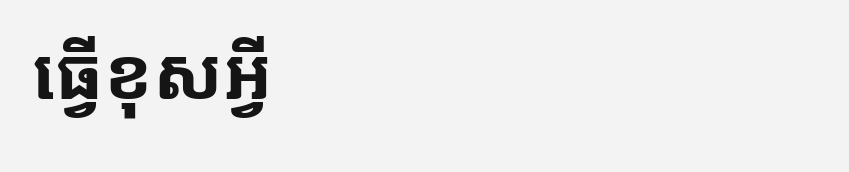ធ្វេីខុសអ្វី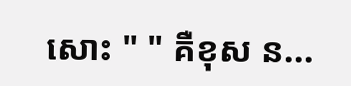សោះ " " គឺខុស ន...